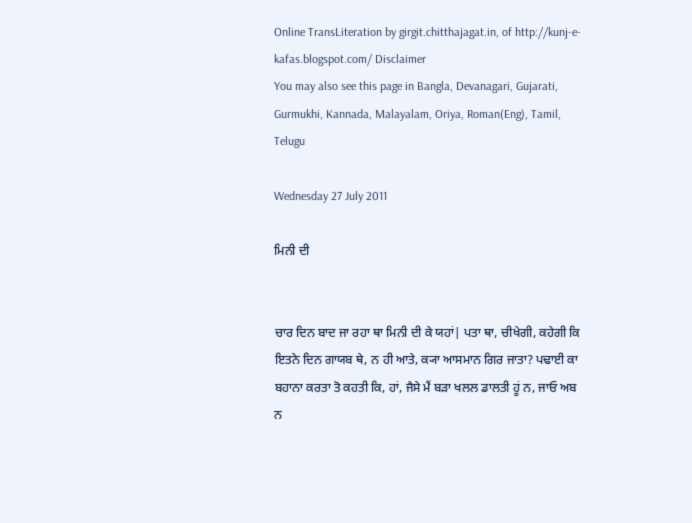Online TransLiteration by girgit.chitthajagat.in, of http://kunj-e-kafas.blogspot.com/ Disclaimer
You may also see this page in Bangla, Devanagari, Gujarati, Gurmukhi, Kannada, Malayalam, Oriya, Roman(Eng), Tamil, Telugu

Wednesday 27 July 2011

ਮਿਨੀ ਦੀ


ਚਾਰ ਦਿਨ ਬਾਦ ਜਾ ਰਹਾ ਥਾ ਮਿਨੀ ਦੀ ਕੇ ਯਹਾਂ| ਪਤਾ ਥਾ, ਚੀਖੇਗੀ, ਕਹੇਗੀ ਕਿ ਇਤਨੇ ਦਿਨ ਗਾਯਬ ਥੇ, ਨ ਹੀ ਆਤੇ, ਕ੍ਯਾ ਆਸਮਾਨ ਗਿਰ ਜਾਤਾ? ਪਢਾਈ ਕਾ ਬਹਾਨਾ ਕਰਤਾ ਤੋ ਕਹਤੀ ਕਿ, ਹਾਂ, ਜੈਸੇ ਮੈਂ ਬਡ਼ਾ ਖਲਲ ਡਾਲਤੀ ਹੂਂ ਨ, ਜਾਓ ਅਬ ਨ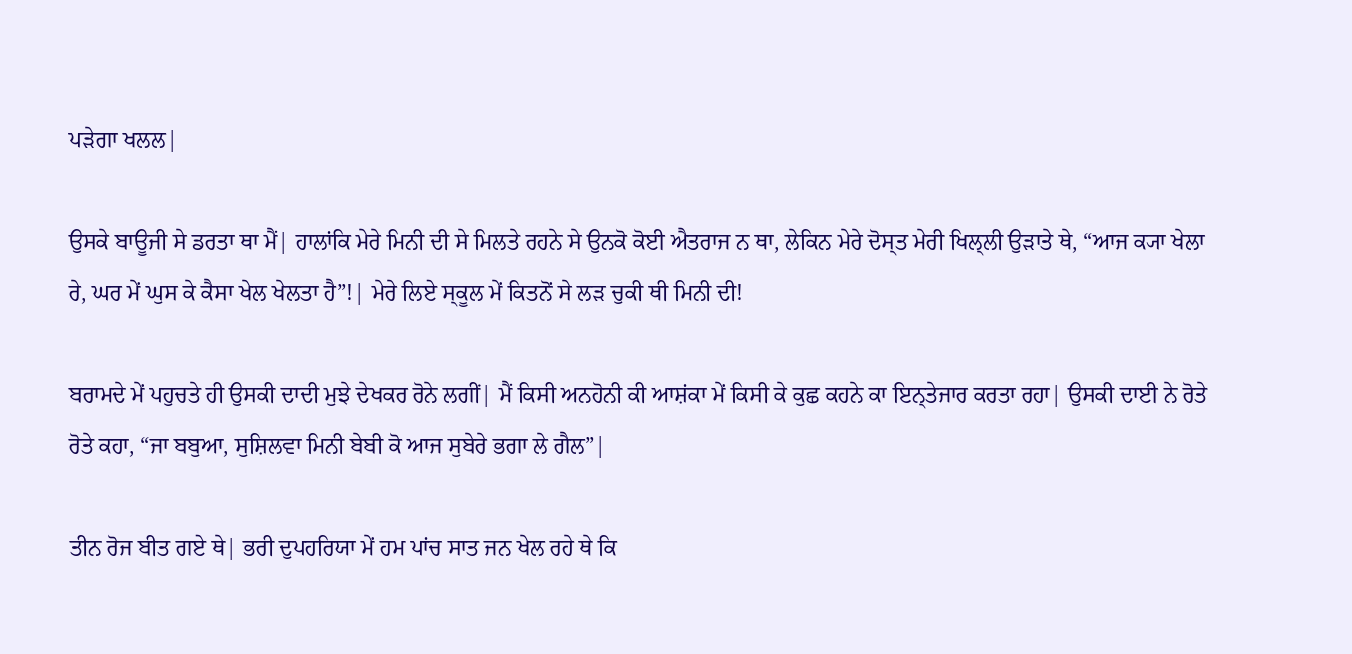ਪਡ਼ੇਗਾ ਖਲਲ|

ਉਸਕੇ ਬਾਊਜੀ ਸੇ ਡਰਤਾ ਥਾ ਮੈਂ| ਹਾਲਾਂਕਿ ਮੇਰੇ ਮਿਨੀ ਦੀ ਸੇ ਮਿਲਤੇ ਰਹਨੇ ਸੇ ਉਨਕੋ ਕੋਈ ਐਤਰਾਜ ਨ ਥਾ, ਲੇਕਿਨ ਮੇਰੇ ਦੋਸ੍ਤ ਮੇਰੀ ਖਿਲ੍ਲੀ ਉਡ਼ਾਤੇ ਥੇ, “ਆਜ ਕ੍ਯਾ ਖੇਲਾ ਰੇ, ਘਰ ਮੇਂ ਘੁਸ ਕੇ ਕੈਸਾ ਖੇਲ ਖੇਲਤਾ ਹੈ”!| ਮੇਰੇ ਲਿਏ ਸ੍ਕੂਲ ਮੇਂ ਕਿਤਨੋਂ ਸੇ ਲਡ਼ ਚੁਕੀ ਥੀ ਮਿਨੀ ਦੀ!

ਬਰਾਮਦੇ ਮੇਂ ਪਹੁਚਤੇ ਹੀ ਉਸਕੀ ਦਾਦੀ ਮੁਝੇ ਦੇਖਕਰ ਰੋਨੇ ਲਗੀਂ| ਮੈਂ ਕਿਸੀ ਅਨਹੋਨੀ ਕੀ ਆਸ਼ਂਕਾ ਮੇਂ ਕਿਸੀ ਕੇ ਕੁਛ ਕਹਨੇ ਕਾ ਇਨ੍ਤੇਜਾਰ ਕਰਤਾ ਰਹਾ| ਉਸਕੀ ਦਾਈ ਨੇ ਰੋਤੇ ਰੋਤੇ ਕਹਾ, “ਜਾ ਬਬੁਆ, ਸੁਸ਼ਿਲਵਾ ਮਿਨੀ ਬੇਬੀ ਕੋ ਆਜ ਸੁਬੇਰੇ ਭਗਾ ਲੇ ਗੈਲ”|

ਤੀਨ ਰੋਜ ਬੀਤ ਗਏ ਥੇ| ਭਰੀ ਦੁਪਹਰਿਯਾ ਮੇਂ ਹਮ ਪਾਂਚ ਸਾਤ ਜਨ ਖੇਲ ਰਹੇ ਥੇ ਕਿ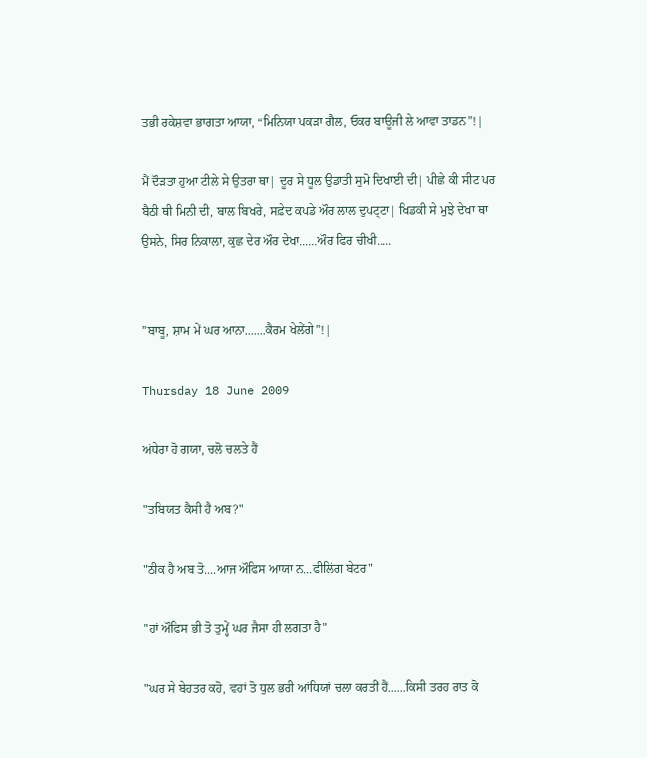ਤਭੀ ਰਕੇਸ਼ਵਾ ਭਾਗਤਾ ਆਯਾ, “ਮਿਨਿਯਾ ਪਕਡ਼ਾ ਗੈਲ, ਓਕਰ ਬਾਊਜੀ ਲੇ ਆਵਾ ਤਾਡਨ”!|

ਮੈਂ ਦੌਡ਼ਤਾ ਹੁਆ ਟੀਲੇ ਸੇ ਉਤਰਾ ਥਾ| ਦੂਰ ਸੇ ਧੂਲ ਉਡਾਤੀ ਸੁਮੋ ਦਿਖਾਈ ਦੀ| ਪੀਛੇ ਕੀ ਸੀਟ ਪਰ ਬੈਠੀ ਥੀ ਮਿਨੀ ਦੀ, ਬਾਲ ਬਿਖਰੇ, ਸਫ਼ੇਦ ਕਪਡੇ ਔਰ ਲਾਲ ਦੁਪਟ੍ਟਾ| ਖਿਡਕੀ ਸੇ ਮੁਝੇ ਦੇਖਾ ਥਾ ਉਸਨੇ, ਸਿਰ ਨਿਕਾਲਾ, ਕੁਛ ਦੇਰ ਔਰ ਦੇਖਾ......ਔਰ ਫਿਰ ਚੀਖੀ.....


”ਬਾਬੂ, ਸ਼ਾਮ ਮੇਂ ਘਰ ਆਨਾ.......ਕੈਰਮ ਖੇਲੇਂਗੇ”!|

Thursday 18 June 2009

ਅਂਧੇਰਾ ਹੋ ਗਯਾ, ਚਲੋ ਚਲਤੇ ਹੈਂ

"ਤਬਿਯਤ ਕੈਸੀ ਹੈ ਅਬ?"

"ਠੀਕ ਹੈ ਅਬ ਤੋ....ਆਜ ਔਫਿਸ ਆਯਾ ਨ...ਫੀਲਿਂਗ ਬੇਟਰ"

"ਹਾਂ ਔਫਿਸ ਭੀ ਤੋ ਤੁਮ੍ਹੇਂ ਘਰ ਜੈਸਾ ਹੀ ਲਗਤਾ ਹੈ"

"ਘਰ ਸੇ ਬੇਹਤਰ ਕਹੋ, ਵਹਾਂ ਤੋ ਧੁਲ ਭਰੀ ਆਂਧਿਯਾਂ ਚਲਾ ਕਰਤੀਂ ਹੈਂ......ਕਿਸੀ ਤਰਹ ਰਾਤ ਕੋ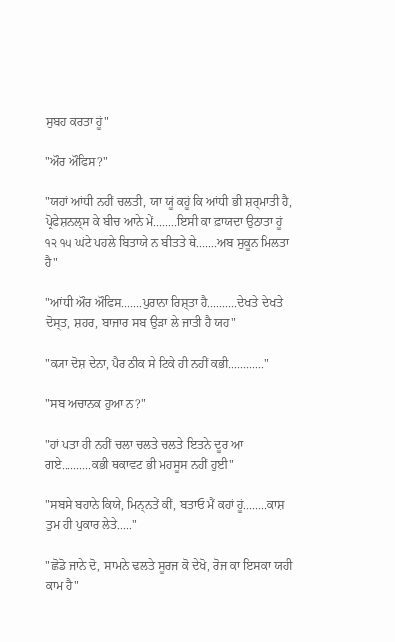ਸੁਬਹ ਕਰਤਾ ਹੂਂ"

"ਔਰ ਔਫਿਸ?"

"ਯਹਾਂ ਆਂਧੀ ਨਹੀਂ ਚਲਤੀ, ਯਾ ਯੂਂ ਕਹੂਂ ਕਿ ਆਂਧੀ ਭੀ ਸ਼ਰ੍ਮਾਤੀ ਹੈ, ਪ੍ਰੋਫੇਸ਼ਨਲ੍ਸ ਕੇ ਬੀਚ ਆਨੇ ਮੇਂ........ਇਸੀ ਕਾ ਫ਼ਾਯਦਾ ਉਠਾਤਾ ਹੂਂ ੧੨ ੧੫ ਘਂਟੇ ਪਹਲੇ ਬਿਤਾਯੇ ਨ ਬੀਤਤੇ ਥੇ.......ਅਬ ਸੁਕੂਨ ਮਿਲਤਾ ਹੈ"

"ਆਂਧੀ ਔਰ ਔਫਿਸ.......ਪੁਰਾਨਾ ਰਿਸ਼੍ਤਾ ਹੈ..........ਦੇਖਤੇ ਦੇਖਤੇ ਦੋਸ੍ਤ, ਸ਼ਹਰ, ਬਾਜਾਰ ਸਬ ਉਡ਼ਾ ਲੇ ਜਾਤੀ ਹੈ ਯਹ"

"ਕ੍ਯਾ ਦੋਸ਼ ਦੇਨਾ, ਪੈਰ ਠੀਕ ਸੇ ਟਿਕੇ ਹੀ ਨਹੀਂ ਕਭੀ............"

"ਸਬ ਅਚਾਨਕ ਹੁਆ ਨ?"

"ਹਾਂ ਪਤਾ ਹੀ ਨਹੀਂ ਚਲਾ ਚਲਤੇ ਚਲਤੇ ਇਤਨੇ ਦੂਰ ਆ ਗਏ..........ਕਭੀ ਥਕਾਵਟ ਭੀ ਮਹਸੂਸ ਨਹੀਂ ਹੁਈ"

"ਸਬਸੇ ਬਹਾਨੇ ਕਿਯੇ, ਮਿਨ੍ਨਤੇਂ ਕੀਂ, ਬਤਾਓ ਮੈਂ ਕਹਾਂ ਹੂਂ........ਕਾਸ਼ ਤੁਮ ਹੀ ਪੁਕਾਰ ਲੇਤੇ....."

"ਛੋਡੋ ਜਾਨੇ ਦੋ, ਸਾਮਨੇ ਢਲਤੇ ਸੂਰਜ ਕੋ ਦੇਖੋ, ਰੋਜ ਕਾ ਇਸਕਾ ਯਹੀ ਕਾਮ ਹੈ"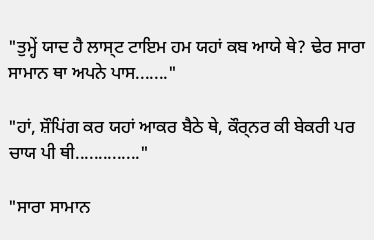"ਤੁਮ੍ਹੇਂ ਯਾਦ ਹੈ ਲਾਸ੍ਟ ਟਾਇਮ ਹਮ ਯਹਾਂ ਕਬ ਆਯੇ ਥੇ? ਢੇਰ ਸਾਰਾ ਸਾਮਾਨ ਥਾ ਅਪਨੇ ਪਾਸ......."

"ਹਾਂ, ਸ਼ੌਪਿਂਗ ਕਰ ਯਹਾਂ ਆਕਰ ਬੈਠੇ ਥੇ, ਕੌਰ੍ਨਰ ਕੀ ਬੇਕਰੀ ਪਰ ਚਾਯ ਪੀ ਥੀ.............."

"ਸਾਰਾ ਸਾਮਾਨ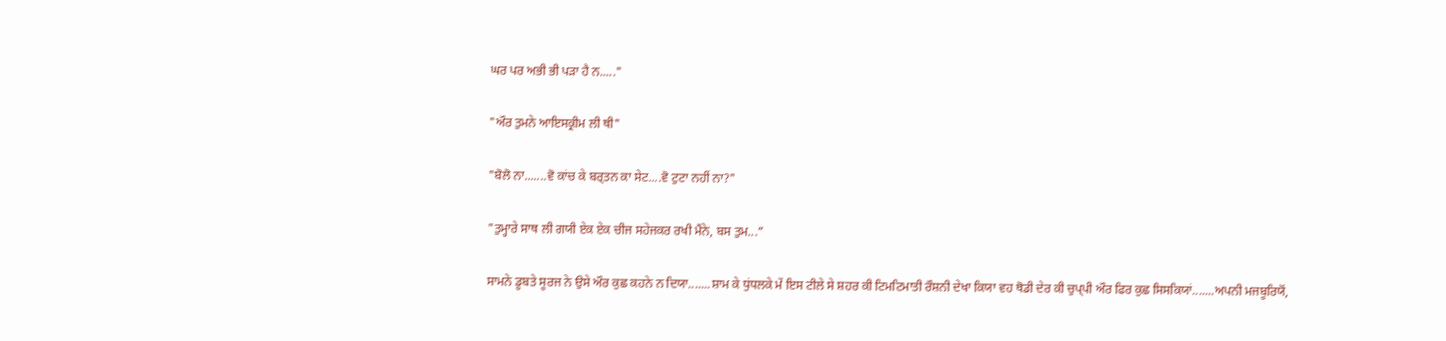ਘਰ ਪਰ ਅਭੀ ਭੀ ਪਡ਼ਾ ਹੈ ਨ....."

"ਔਰ ਤੁਮਨੇ ਆਇਸਕ੍ਰੀਮ ਲੀ ਥੀ"

"ਬੋਲੋ ਨਾ.......ਵੋ ਕਾਂਚ ਕੇ ਬਰ੍ਤਨ ਕਾ ਸੇਟ....ਵੋ ਟੁਟਾ ਨਹੀਂ ਨਾ?"

"ਤੁਮ੍ਹਾਰੇ ਸਾਥ ਲੀ ਗਯੀ ਏਕ ਏਕ ਚੀਜ ਸਹੇਜਕਰ ਰਖੀ ਮੈਂਨੇ, ਬਸ ਤੁਮ...”

ਸਾਮਨੇ ਡੂਬਤੇ ਸੂਰਜ ਨੇ ਉਸੇ ਔਰ ਕੁਛ ਕਹਨੇ ਨ ਦਿਯਾ.......ਸ਼ਾਮ ਕੇ ਧੁਂਧਲਕੇ ਮੇਂ ਇਸ ਟੀਲੇ ਸੇ ਸ਼ਹਰ ਕੀ ਟਿਮਟਿਮਾਤੀ ਰੌਸ਼ਨੀ ਦੇਖਾ ਕਿਯਾ ਵਹ ਥੋਡੀ ਦੇਰ ਕੀ ਚੁਪ੍ਪੀ ਔਰ ਫਿਰ ਕੁਛ ਸਿਸਕਿਯਾਂ.......ਅਪਨੀ ਮਜਬੂਰਿਯੋਂ,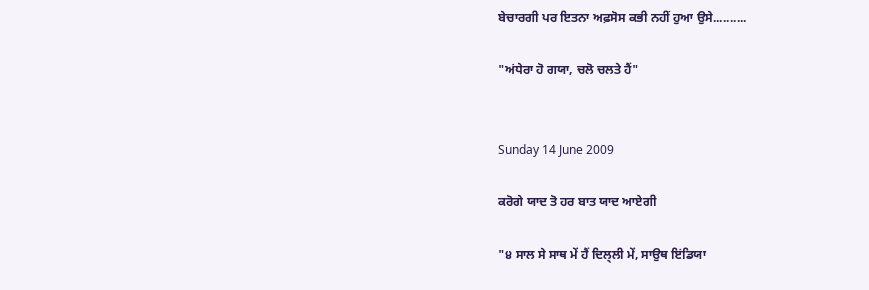ਬੇਚਾਰਗੀ ਪਰ ਇਤਨਾ ਅਫ਼ਸੋਸ ਕਭੀ ਨਹੀਂ ਹੁਆ ਉਸੇ..........

"ਅਂਧੇਰਾ ਹੋ ਗਯਾ, ਚਲੋ ਚਲਤੇ ਹੈਂ"


Sunday 14 June 2009

ਕਰੋਗੇ ਯਾਦ ਤੋ ਹਰ ਬਾਤ ਯਾਦ ਆਏਗੀ

"੪ ਸਾਲ ਸੇ ਸਾਥ ਮੇਂ ਹੈਂ ਦਿਲ੍ਲੀ ਮੇਂ, ਸਾਉਥ ਇਂਡਿਯਾ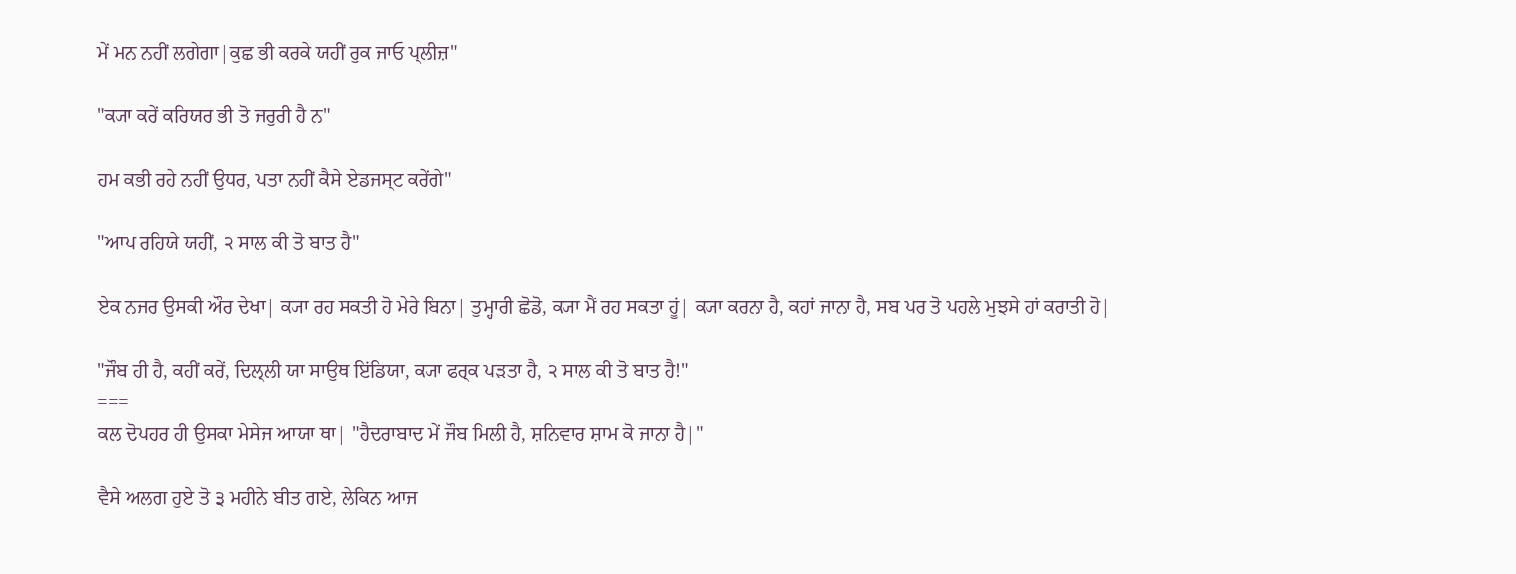ਮੇਂ ਮਨ ਨਹੀਂ ਲਗੇਗਾ|ਕੁਛ ਭੀ ਕਰਕੇ ਯਹੀਂ ਰੁਕ ਜਾਓ ਪ੍ਲੀਜ਼"

"ਕ੍ਯਾ ਕਰੇਂ ਕਰਿਯਰ ਭੀ ਤੋ ਜਰੁਰੀ ਹੈ ਨ"

ਹਮ ਕਭੀ ਰਹੇ ਨਹੀਂ ਉਧਰ, ਪਤਾ ਨਹੀਂ ਕੈਸੇ ਏਡਜਸ੍ਟ ਕਰੇਂਗੇ"

"ਆਪ ਰਹਿਯੇ ਯਹੀਂ, ੨ ਸਾਲ ਕੀ ਤੋ ਬਾਤ ਹੈ"

ਏਕ ਨਜਰ ਉਸਕੀ ਔਰ ਦੇਖਾ| ਕ੍ਯਾ ਰਹ ਸਕਤੀ ਹੋ ਮੇਰੇ ਬਿਨਾ| ਤੁਮ੍ਹਾਰੀ ਛੋਡੋ, ਕ੍ਯਾ ਮੈਂ ਰਹ ਸਕਤਾ ਹੂਂ| ਕ੍ਯਾ ਕਰਨਾ ਹੈ, ਕਹਾਂ ਜਾਨਾ ਹੈ, ਸਬ ਪਰ ਤੋ ਪਹਲੇ ਮੁਝਸੇ ਹਾਂ ਕਰਾਤੀ ਹੋ|

"ਜੌਬ ਹੀ ਹੈ, ਕਹੀਂ ਕਰੇਂ, ਦਿਲ੍ਲੀ ਯਾ ਸਾਉਥ ਇਂਡਿਯਾ, ਕ੍ਯਾ ਫਰ੍ਕ ਪਡ਼ਤਾ ਹੈ, ੨ ਸਾਲ ਕੀ ਤੋ ਬਾਤ ਹੈ!"
===
ਕਲ ਦੋਪਹਰ ਹੀ ਉਸਕਾ ਮੇਸੇਜ ਆਯਾ ਥਾ| "ਹੈਦਰਾਬਾਦ ਮੇਂ ਜੌਬ ਮਿਲੀ ਹੈ, ਸ਼ਨਿਵਾਰ ਸ਼ਾਮ ਕੋ ਜਾਨਾ ਹੈ|"

ਵੈਸੇ ਅਲਗ ਹੁਏ ਤੋ ੩ ਮਹੀਨੇ ਬੀਤ ਗਏ, ਲੇਕਿਨ ਆਜ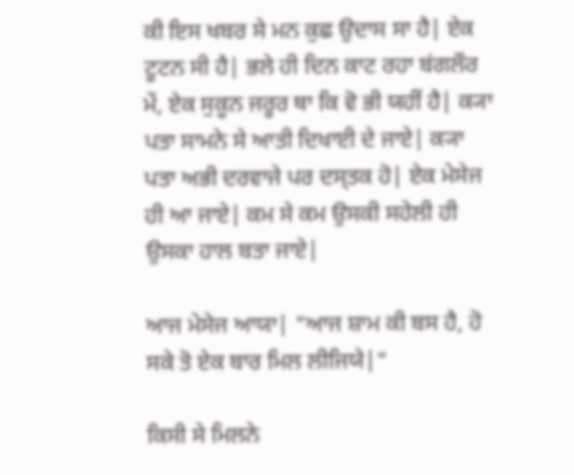ਕੀ ਇਸ ਖਬਰ ਸੇ ਮਨ ਕੁਛ ਉਦਾਸ ਸਾ ਹੈ| ਏਕ ਟੂਟਨ ਸੀ ਹੈ| ਭਲੇ ਹੀ ਦਿਨ ਕਾਟ ਰਹਾ ਬਂਗਲੌਰ ਮੇਂ, ਏਕ ਸੁਕੂਨ ਜਰੂਰ ਥਾ ਕਿ ਵੋ ਭੀ ਯਹੀਂ ਹੈ| ਕ੍ਯਾ ਪਤਾ ਸਾਮਨੇ ਸੇ ਆਤੀ ਦਿਖਾਈ ਦੇ ਜਾਏ| ਕ੍ਯਾ ਪਤਾ ਅਭੀ ਦਰਵਾਜੇ ਪਰ ਦਸ੍ਤਕ ਹੋ| ਏਕ ਮੇਸੇਜ ਹੀ ਆ ਜਾਏ| ਕਮ ਸੇ ਕਮ ਉਸਕੀ ਸਹੇਲੀ ਹੀ ਉਸਕਾ ਹਾਲ ਬਤਾ ਜਾਏ|

ਆਜ ਮੇਸੇਜ ਆਯਾ| "ਆਜ ਸ਼ਾਮ ਕੀ ਬਸ ਹੈ, ਹੋ ਸਕੇ ਤੋ ਏਕ ਬਾਰ ਮਿਲ ਲੀਜਿਯੇ|"

ਕਿਸੀ ਸੇ ਮਿਲਨੇ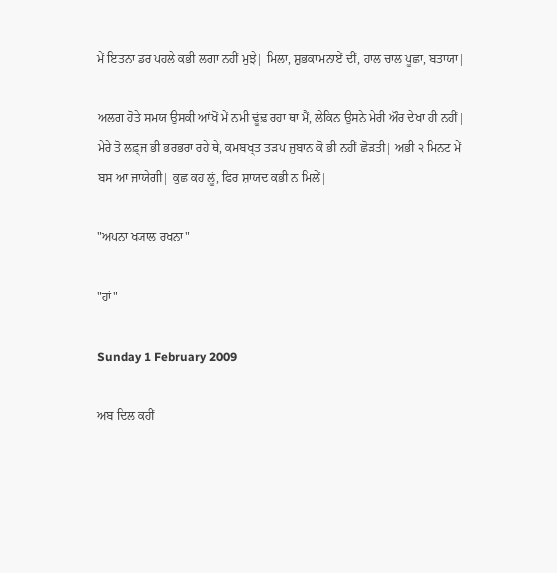ਮੇਂ ਇਤਨਾ ਡਰ ਪਹਲੇ ਕਭੀ ਲਗਾ ਨਹੀਂ ਮੁਝੇ| ਮਿਲਾ, ਸ਼ੁਭਕਾਮਨਾਏਂ ਦੀਂ, ਹਾਲ ਚਾਲ ਪੂਛਾ, ਬਤਾਯਾ|

ਅਲਗ ਹੋਤੇ ਸਮਯ ਉਸਕੀ ਆਂਖੋਂ ਮੇਂ ਨਮੀ ਢੂਂਢ਼ ਰਹਾ ਥਾ ਮੈਂ, ਲੇਕਿਨ ਉਸਨੇ ਮੇਰੀ ਔਰ ਦੇਖਾ ਹੀ ਨਹੀਂ| ਮੇਰੇ ਤੋ ਲਫ਼੍ਜ ਭੀ ਭਰਭਰਾ ਰਹੇ ਥੇ, ਕਮਬਖ੍ਤ ਤਡ਼ਪ ਜੁਬਾਨ ਕੋ ਭੀ ਨਹੀਂ ਛੋਡ਼ਤੀ| ਅਭੀ ੨ ਮਿਨਟ ਮੇਂ ਬਸ ਆ ਜਾਯੇਗੀ| ਕੁਛ ਕਹ ਲੂਂ, ਫਿਰ ਸ਼ਾਯਦ ਕਭੀ ਨ ਮਿਲੇਂ|

"ਅਪਨਾ ਖ੍ਯਾਲ ਰਖਨਾ"

"ਹਾਂ"

Sunday 1 February 2009

ਅਬ ਦਿਲ ਕਹੀਂ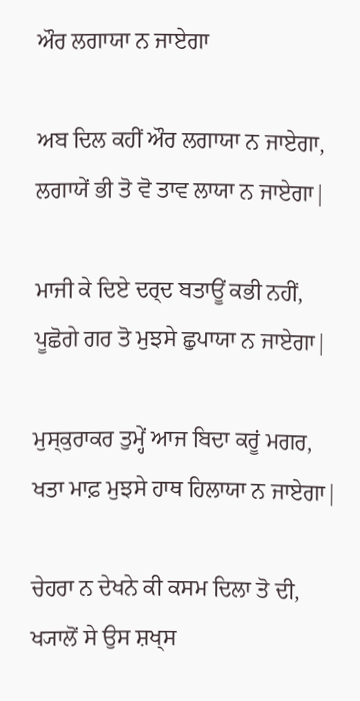ਔਰ ਲਗਾਯਾ ਨ ਜਾਏਗਾ

ਅਬ ਦਿਲ ਕਹੀਂ ਔਰ ਲਗਾਯਾ ਨ ਜਾਏਗਾ,
ਲਗਾਯੇਂ ਭੀ ਤੋ ਵੋ ਤਾਵ ਲਾਯਾ ਨ ਜਾਏਗਾ|

ਮਾਜੀ ਕੇ ਦਿਏ ਦਰ੍ਦ ਬਤਾਊਂ ਕਭੀ ਨਹੀਂ,
ਪੂਛੋਗੇ ਗਰ ਤੋ ਮੁਝਸੇ ਛੁਪਾਯਾ ਨ ਜਾਏਗਾ|

ਮੁਸ੍ਕੁਰਾਕਰ ਤੁਮ੍ਹੇਂ ਆਜ ਬਿਦਾ ਕਰੂਂ ਮਗਰ,
ਖਤਾ ਮਾਫ਼ ਮੁਝਸੇ ਹਾਥ ਹਿਲਾਯਾ ਨ ਜਾਏਗਾ|

ਚੇਹਰਾ ਨ ਦੇਖਨੇ ਕੀ ਕਸਮ ਦਿਲਾ ਤੋ ਦੀ,
ਖ੍ਯਾਲੋਂ ਸੇ ਉਸ ਸ਼ਖ੍ਸ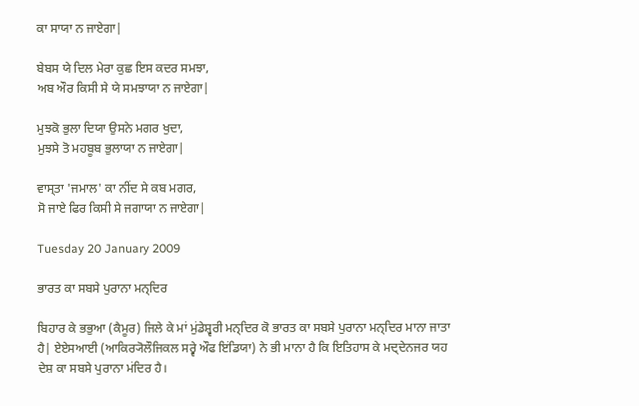ਕਾ ਸਾਯਾ ਨ ਜਾਏਗਾ|

ਬੇਬਸ ਯੇ ਦਿਲ ਮੇਰਾ ਕੁਛ ਇਸ ਕਦਰ ਸਮਝਾ,
ਅਬ ਔਰ ਕਿਸੀ ਸੇ ਯੇ ਸਮਝਾਯਾ ਨ ਜਾਏਗਾ|

ਮੁਝਕੋ ਭੁਲਾ ਦਿਯਾ ਉਸਨੇ ਮਗਰ ਖੁਦਾ,
ਮੁਝਸੇ ਤੋ ਮਹਬੂਬ ਭੁਲਾਯਾ ਨ ਜਾਏਗਾ|

ਵਾਸ੍ਤਾ 'ਜਮਾਲ' ਕਾ ਨੀਂਦ ਸੇ ਕਬ ਮਗਰ,
ਸੋ ਜਾਏ ਫਿਰ ਕਿਸੀ ਸੇ ਜਗਾਯਾ ਨ ਜਾਏਗਾ|

Tuesday 20 January 2009

ਭਾਰਤ ਕਾ ਸਬਸੇ ਪੁਰਾਨਾ ਮਨ੍ਦਿਰ

ਬਿਹਾਰ ਕੇ ਭਭੁਆ (ਕੈਮੂਰ) ਜਿਲੇ ਕੇ ਮਾਂ ਮੁਂਡੇਸ਼੍ਵਰੀ ਮਨ੍ਦਿਰ ਕੋ ਭਾਰਤ ਕਾ ਸਬਸੇ ਪੁਰਾਨਾ ਮਨ੍ਦਿਰ ਮਾਨਾ ਜਾਤਾ ਹੈ| ਏਏਸਆਈ (ਆਕਿਰ੍ਯੋਲੌਜਿਕਲ ਸਰ੍ਵੇ ਔਫ ਇਂਡਿਯਾ) ਨੇ ਭੀ ਮਾਨਾ ਹੈ ਕਿ ਇਤਿਹਾਸ ਕੇ ਮਦ੍ਦੇਨਜਰ ਯਹ ਦੇਸ਼ ਕਾ ਸਬਸੇ ਪੁਰਾਨਾ ਮਂਦਿਰ ਹੈ।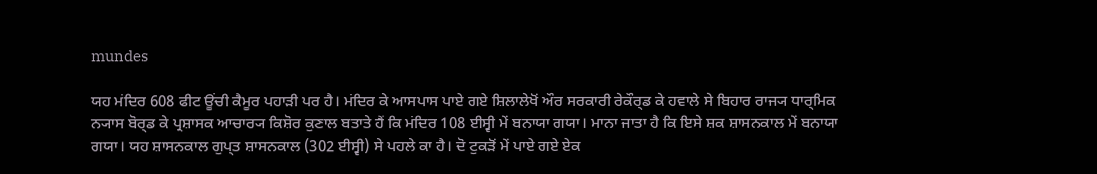mundes

ਯਹ ਮਂਦਿਰ 608 ਫੀਟ ਊਂਚੀ ਕੈਮੂਰ ਪਹਾਡ਼ੀ ਪਰ ਹੈ। ਮਂਦਿਰ ਕੇ ਆਸਪਾਸ ਪਾਏ ਗਏ ਸ਼ਿਲਾਲੇਖੋਂ ਔਰ ਸਰਕਾਰੀ ਰੇਕੌਰ੍ਡ ਕੇ ਹਵਾਲੇ ਸੇ ਬਿਹਾਰ ਰਾਜ੍ਯ ਧਾਰ੍ਮਿਕ ਨ੍ਯਾਸ ਬੋਰ੍ਡ ਕੇ ਪ੍ਰਸ਼ਾਸਕ ਆਚਾਰ੍ਯ ਕਿਸ਼ੋਰ ਕੁਣਾਲ ਬਤਾਤੇ ਹੈਂ ਕਿ ਮਂਦਿਰ 108 ਈਸ੍ਵੀ ਮੇਂ ਬਨਾਯਾ ਗਯਾ। ਮਾਨਾ ਜਾਤਾ ਹੈ ਕਿ ਇਸੇ ਸ਼ਕ ਸ਼ਾਸਨਕਾਲ ਮੇਂ ਬਨਾਯਾ ਗਯਾ। ਯਹ ਸ਼ਾਸਨਕਾਲ ਗੁਪ੍ਤ ਸ਼ਾਸਨਕਾਲ (302 ਈਸ੍ਵੀ) ਸੇ ਪਹਲੇ ਕਾ ਹੈ। ਦੋ ਟੁਕਡ਼ੋਂ ਮੇਂ ਪਾਏ ਗਏ ਏਕ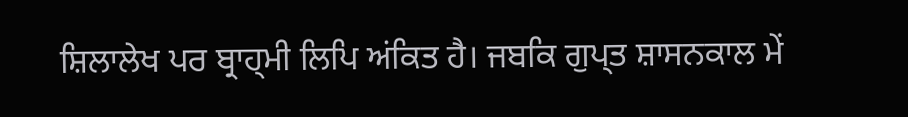ਸ਼ਿਲਾਲੇਖ ਪਰ ਬ੍ਰਾਹ੍ਮੀ ਲਿਪਿ ਅਂਕਿਤ ਹੈ। ਜਬਕਿ ਗੁਪ੍ਤ ਸ਼ਾਸਨਕਾਲ ਮੇਂ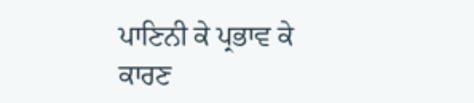ਪਾਣਿਨੀ ਕੇ ਪ੍ਰਭਾਵ ਕੇ ਕਾਰਣ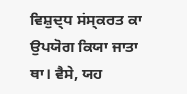ਵਿਸ਼ੁਦ੍ਧ ਸਂਸ੍ਕਰਤ ਕਾ ਉਪਯੋਗ ਕਿਯਾ ਜਾਤਾ ਥਾ। ਵੈਸੇ, ਯਹ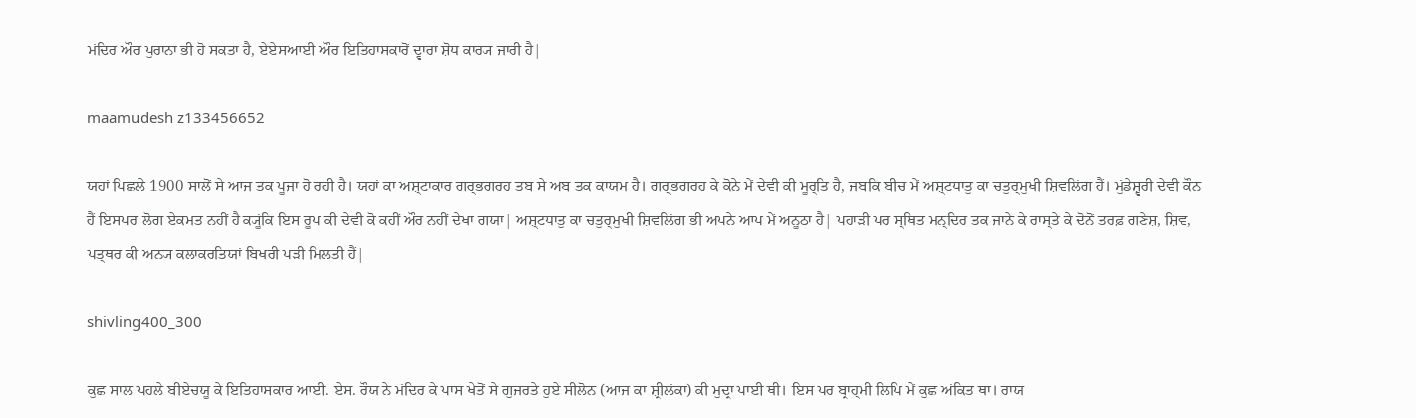ਮਂਦਿਰ ਔਰ ਪੁਰਾਨਾ ਭੀ ਹੋ ਸਕਤਾ ਹੈ, ਏਏਸਆਈ ਔਰ ਇਤਿਹਾਸਕਾਰੋਂ ਦ੍ਵਾਰਾ ਸ਼ੋਧ ਕਾਰ੍ਯ ਜਾਰੀ ਹੈ|

maamudesh z133456652

ਯਹਾਂ ਪਿਛਲੇ 1900 ਸਾਲੋਂ ਸੇ ਆਜ ਤਕ ਪੂਜਾ ਹੋ ਰਹੀ ਹੈ। ਯਹਾਂ ਕਾ ਅਸ਼੍ਟਾਕਾਰ ਗਰ੍ਭਗਰਹ ਤਬ ਸੇ ਅਬ ਤਕ ਕਾਯਮ ਹੈ। ਗਰ੍ਭਗਰਹ ਕੇ ਕੋਨੇ ਮੇਂ ਦੇਵੀ ਕੀ ਮੂਰ੍ਤਿ ਹੈ, ਜਬਕਿ ਬੀਚ ਮੇਂ ਅਸ਼੍ਟਧਾਤੁ ਕਾ ਚਤੁਰ੍ਮੁਖੀ ਸ਼ਿਵਲਿਂਗ ਹੈਂ। ਮੁਂਡੇਸ਼੍ਵਰੀ ਦੇਵੀ ਕੌਨ ਹੈਂ ਇਸਪਰ ਲੋਗ ਏਕਮਤ ਨਹੀਂ ਹੈ ਕ੍ਯੂਂਕਿ ਇਸ ਰੂਪ ਕੀ ਦੇਵੀ ਕੋ ਕਹੀਂ ਔਰ ਨਹੀਂ ਦੇਖਾ ਗਯਾ| ਅਸ਼੍ਟਧਾਤੁ ਕਾ ਚਤੁਰ੍ਮੁਖੀ ਸ਼ਿਵਲਿਂਗ ਭੀ ਅਪਨੇ ਆਪ ਮੇਂ ਅਨੂਠਾ ਹੈ| ਪਹਾਡ਼ੀ ਪਰ ਸ੍ਥਿਤ ਮਨ੍ਦਿਰ ਤਕ ਜਾਨੇ ਕੇ ਰਾਸ੍ਤੇ ਕੇ ਦੋਨੋਂ ਤਰਫ਼ ਗਣੇਸ਼, ਸ਼ਿਵ, ਪਤ੍ਥਰ ਕੀ ਅਨ੍ਯ ਕਲਾਕਰਤਿਯਾਂ ਬਿਖਰੀ ਪਡ਼ੀ ਮਿਲਤੀ ਹੈਂ|

shivling400_300

ਕੁਛ ਸਾਲ ਪਹਲੇ ਬੀਏਚਯੂ ਕੇ ਇਤਿਹਾਸਕਾਰ ਆਈ. ਏਸ. ਰੌਯ ਨੇ ਮਂਦਿਰ ਕੇ ਪਾਸ ਖੇਤੋਂ ਸੇ ਗੁਜਰਤੇ ਹੁਏ ਸੀਲੋਨ (ਆਜ ਕਾ ਸ਼੍ਰੀਲਂਕਾ) ਕੀ ਮੁਦ੍ਰਾ ਪਾਈ ਥੀ। ਇਸ ਪਰ ਬ੍ਰਾਹ੍ਮੀ ਲਿਪਿ ਮੇਂ ਕੁਛ ਅਂਕਿਤ ਥਾ। ਰਾਯ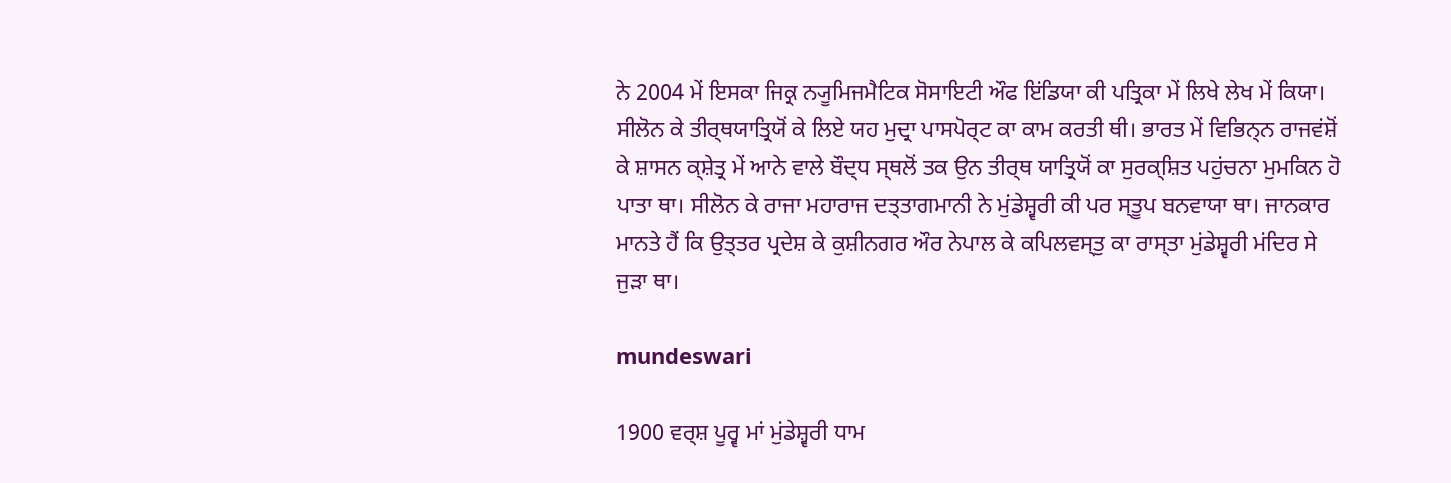ਨੇ 2004 ਮੇਂ ਇਸਕਾ ਜਿਕ੍ਰ ਨ੍ਯੂਮਿਜਮੈਟਿਕ ਸੋਸਾਇਟੀ ਔਫ ਇਂਡਿਯਾ ਕੀ ਪਤ੍ਰਿਕਾ ਮੇਂ ਲਿਖੇ ਲੇਖ ਮੇਂ ਕਿਯਾ। ਸੀਲੋਨ ਕੇ ਤੀਰ੍ਥਯਾਤ੍ਰਿਯੋਂ ਕੇ ਲਿਏ ਯਹ ਮੁਦ੍ਰਾ ਪਾਸਪੋਰ੍ਟ ਕਾ ਕਾਮ ਕਰਤੀ ਥੀ। ਭਾਰਤ ਮੇਂ ਵਿਭਿਨ੍ਨ ਰਾਜਵਂਸ਼ੋਂ ਕੇ ਸ਼ਾਸਨ ਕ੍ਸ਼ੇਤ੍ਰ ਮੇਂ ਆਨੇ ਵਾਲੇ ਬੌਦ੍ਧ ਸ੍ਥਲੋਂ ਤਕ ਉਨ ਤੀਰ੍ਥ ਯਾਤ੍ਰਿਯੋਂ ਕਾ ਸੁਰਕ੍ਸ਼ਿਤ ਪਹੁਂਚਨਾ ਮੁਮਕਿਨ ਹੋ ਪਾਤਾ ਥਾ। ਸੀਲੋਨ ਕੇ ਰਾਜਾ ਮਹਾਰਾਜ ਦਤ੍ਤਾਗਮਾਨੀ ਨੇ ਮੁਂਡੇਸ਼੍ਵਰੀ ਕੀ ਪਰ ਸ੍ਤੂਪ ਬਨਵਾਯਾ ਥਾ। ਜਾਨਕਾਰ ਮਾਨਤੇ ਹੈਂ ਕਿ ਉਤ੍ਤਰ ਪ੍ਰਦੇਸ਼ ਕੇ ਕੁਸ਼ੀਨਗਰ ਔਰ ਨੇਪਾਲ ਕੇ ਕਪਿਲਵਸ੍ਤੁ ਕਾ ਰਾਸ੍ਤਾ ਮੁਂਡੇਸ਼੍ਵਰੀ ਮਂਦਿਰ ਸੇ ਜੁਡ਼ਾ ਥਾ।

mundeswari

1900 ਵਰ੍ਸ਼ ਪੂਰ੍ਵ ਮਾਂ ਮੁਂਡੇਸ਼੍ਵਰੀ ਧਾਮ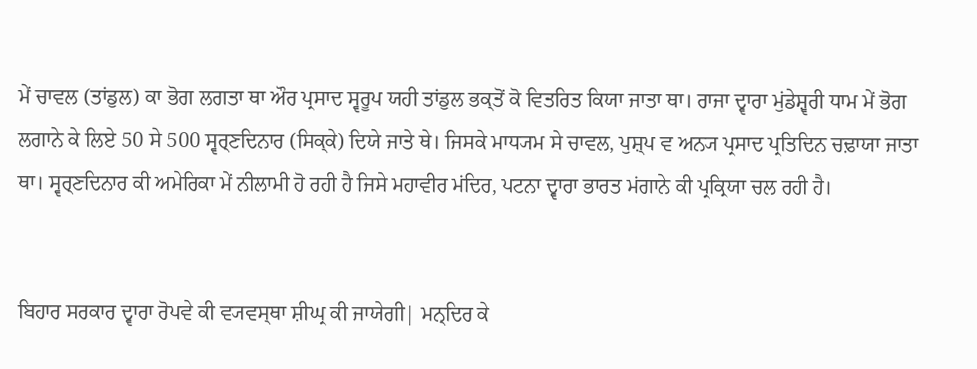ਮੇਂ ਚਾਵਲ (ਤਾਂਡੁਲ) ਕਾ ਭੋਗ ਲਗਤਾ ਥਾ ਔਰ ਪ੍ਰਸਾਦ ਸ੍ਵਰੂਪ ਯਹੀ ਤਾਂਡੁਲ ਭਕ੍ਤੋਂ ਕੋ ਵਿਤਰਿਤ ਕਿਯਾ ਜਾਤਾ ਥਾ। ਰਾਜਾ ਦ੍ਵਾਰਾ ਮੁਂਡੇਸ਼੍ਵਰੀ ਧਾਮ ਮੇਂ ਭੋਗ ਲਗਾਨੇ ਕੇ ਲਿਏ 50 ਸੇ 500 ਸ੍ਵਰ੍ਣਦਿਨਾਰ (ਸਿਕ੍ਕੇ) ਦਿਯੇ ਜਾਤੇ ਥੇ। ਜਿਸਕੇ ਮਾਧ੍ਯਮ ਸੇ ਚਾਵਲ, ਪੁਸ਼੍ਪ ਵ ਅਨ੍ਯ ਪ੍ਰਸਾਦ ਪ੍ਰਤਿਦਿਨ ਚਢ਼ਾਯਾ ਜਾਤਾ ਥਾ। ਸ੍ਵਰ੍ਣਦਿਨਾਰ ਕੀ ਅਮੇਰਿਕਾ ਮੇਂ ਨੀਲਾਮੀ ਹੋ ਰਹੀ ਹੈ ਜਿਸੇ ਮਹਾਵੀਰ ਮਂਦਿਰ, ਪਟਨਾ ਦ੍ਵਾਰਾ ਭਾਰਤ ਮਂਗਾਨੇ ਕੀ ਪ੍ਰਕ੍ਰਿਯਾ ਚਲ ਰਹੀ ਹੈ।


ਬਿਹਾਰ ਸਰਕਾਰ ਦ੍ਵਾਰਾ ਰੋਪਵੇ ਕੀ ਵ੍ਯਵਸ੍ਥਾ ਸ਼ੀਘ੍ਰ ਕੀ ਜਾਯੇਗੀ| ਮਨ੍ਦਿਰ ਕੇ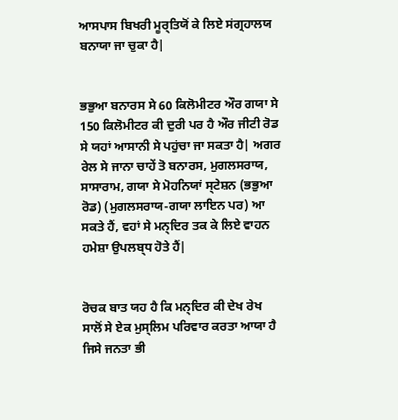ਆਸਪਾਸ ਬਿਖਰੀ ਮੂਰ੍ਤਿਯੋਂ ਕੇ ਲਿਏ ਸਂਗ੍ਰਹਾਲਯ ਬਨਾਯਾ ਜਾ ਚੁਕਾ ਹੈ|


ਭਭੁਆ ਬਨਾਰਸ ਸੇ 60 ਕਿਲੋਮੀਟਰ ਔਰ ਗਯਾ ਸੇ 150 ਕਿਲੋਮੀਟਰ ਕੀ ਦੁਰੀ ਪਰ ਹੈ ਔਰ ਜੀਟੀ ਰੋਡ ਸੇ ਯਹਾਂ ਆਸਾਨੀ ਸੇ ਪਹੁਂਚਾ ਜਾ ਸਕਤਾ ਹੈ| ਅਗਰ ਰੇਲ ਸੇ ਜਾਨਾ ਚਾਹੇਂ ਤੋ ਬਨਾਰਸ, ਮੁਗਲਸਰਾਯ, ਸਾਸਾਰਾਮ, ਗਯਾ ਸੇ ਮੋਹਨਿਯਾਂ ਸ੍ਟੇਸ਼ਨ (ਭਭੁਆ ਰੋਡ) (ਮੁਗਲਸਰਾਯ-ਗਯਾ ਲਾਇਨ ਪਰ) ਆ ਸਕਤੇ ਹੈਂ, ਵਹਾਂ ਸੇ ਮਨ੍ਦਿਰ ਤਕ ਕੇ ਲਿਏ ਵਾਹਨ ਹਮੇਸ਼ਾ ਉਪਲਬ੍ਧ ਹੋਤੇ ਹੈਂ|


ਰੋਚਕ ਬਾਤ ਯਹ ਹੈ ਕਿ ਮਨ੍ਦਿਰ ਕੀ ਦੇਖ ਰੇਖ ਸਾਲੋਂ ਸੇ ਏਕ ਮੁਸ੍ਲਿਮ ਪਰਿਵਾਰ ਕਰਤਾ ਆਯਾ ਹੈ ਜਿਸੇ ਜਨਤਾ ਭੀ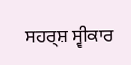ਸਹਰ੍ਸ਼ ਸ੍ਵੀਕਾਰ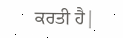ਕਰਤੀ ਹੈ|